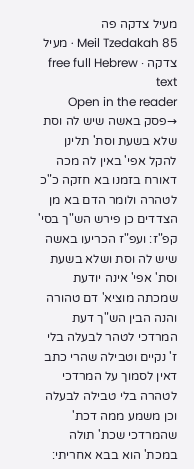מעיל צדקה פה
Meil Tzedakah 85 · מעיל צדקה · free full Hebrew text
Open in the reader →פסק באשה שיש לה וסת שלא בשעת וסת' תלינן להקל אפי' באין לה מכה דאורח בזמנו בא חזקה כ"כ לטהרה ולומר הדם בא מן הצדדים כן פירש הש"ך בסי' קפ"ז: ועפ"ז הכריעו באשה שיש לה וסת ושלא בשעת וסת' אפי' אינה יודעת שמכתה מוציא' דם טהורה והנה הבין הש"ך דעת המרדכי לטהר לבעלה בלי ז' נקיים וטבילה שהרי כתב דאין לסמוך על המרדכי לטהרה בלי טבילה לבעלה וכן משמע ממה דכת' שהמרדכי שכת' תולה במכת' הוא בבא אחריתי: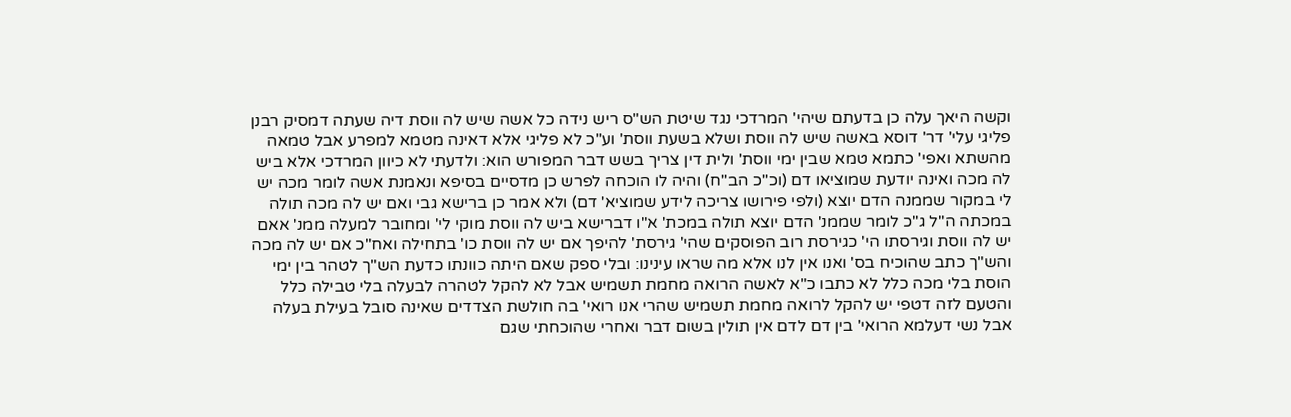וקשה היאך עלה כן בדעתם שיהי' המרדכי נגד שיטת הש"ס ריש נידה כל אשה שיש לה ווסת דיה שעתה דמסיק רבנן פליגי עלי' דר' דוסא באשה שיש לה ווסת ושלא בשעת ווסת' וע"כ לא פליגי אלא דאינה מטמא למפרע אבל טמאה מהשתא ואפי' כתמא טמא שבין ימי ווסת' ולית דין צריך בשש דבר המפורש הוא: ולדעתי לא כיוון המרדכי אלא ביש לה מכה ואינה יודעת שמוציאו דם (וכ"כ הב"ח) והיה לו הוכחה לפרש כן מדסיים בסיפא ונאמנת אשה לומר מכה יש לי במקור שממנה הדם יוצא (ולפי פירושו צריכה לידע שמוציא' דם) ולא אמר כן ברישא גבי ואם יש לה מכה תולה במכתה ה"ל ג"כ לומר שממנ' הדם יוצא תולה במכת' א"ו דברישא ביש לה ווסת מוקי לי' ומחובר למעלה ממנ' אאם יש לה ווסת וגירסתו הי' כגירסת רוב הפוסקים שהי' גירסת' להיפך אם יש לה ווסת כו' בתחילה ואח"כ אם יש לה מכה והש"ך כתב שהוכיח בס' ואנו אין לנו אלא מה שראו עינינו: ובלי ספק שאם היתה כוונתו כדעת הש"ך לטהר בין ימי הוסת בלי מכה כלל לא כתבו כ"א לאשה הרואה מחמת תשמיש אבל לא להקל לטהרה לבעלה בלי טבילה כלל והטעם לזה דטפי יש להקל לרואה מחמת תשמיש שהרי אנו רואי' בה חולשת הצדדים שאינה סובל בעילת בעלה אבל נשי דעלמא הרואי' בין דם לדם אין תולין בשום דבר ואחרי שהוכחתי שגם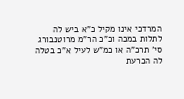המרדכי אינו מקיל כ"א ביש לה לתלות במכה וכ"כ הר"מ מרוטנבורג סי' תרכ"ה או כמ"ש לעיל א"כ בטלה לה הכרעת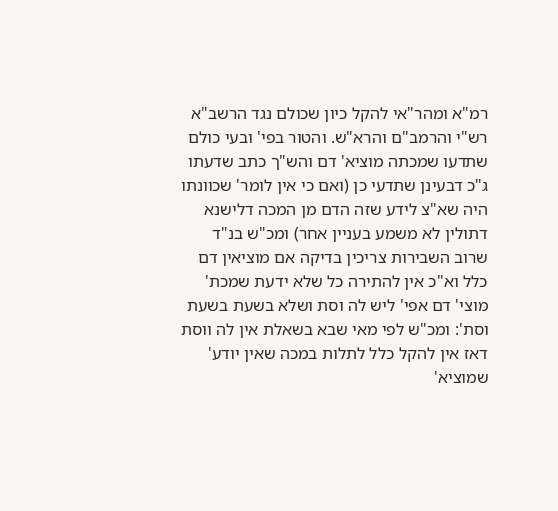רמ"א ומהר"אי להקל כיון שכולם נגד הרשב"א רש"י והרמב"ם והרא"ש. והטור בפי' ובעי כולם שתדעו שמכתה מוציא' דם והש"ך כתב שדעתו ג"כ דבעינן שתדעי כן (ואם כי אין לומר' שכוונתו היה שא"צ לידע שזה הדם מן המכה דלישנא דתולין לא משמע בעניין אחר) ומכ"ש בנ"ד שרוב השבירות צריכין בדיקה אם מוציאין דם כלל וא"כ אין להתירה כל שלא ידעת שמכת' מוצי' דם אפי' ליש לה וסת ושלא בשעת בשעת וסת': ומכ"ש לפי מאי שבא בשאלת אין לה ווסת דאז אין להקל כלל לתלות במכה שאין יודע' שמוציא'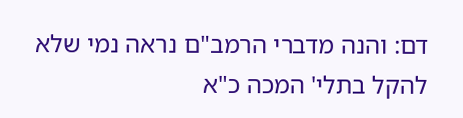דם: והנה מדברי הרמב"ם נראה נמי שלא להקל בתלי' המכה כ"א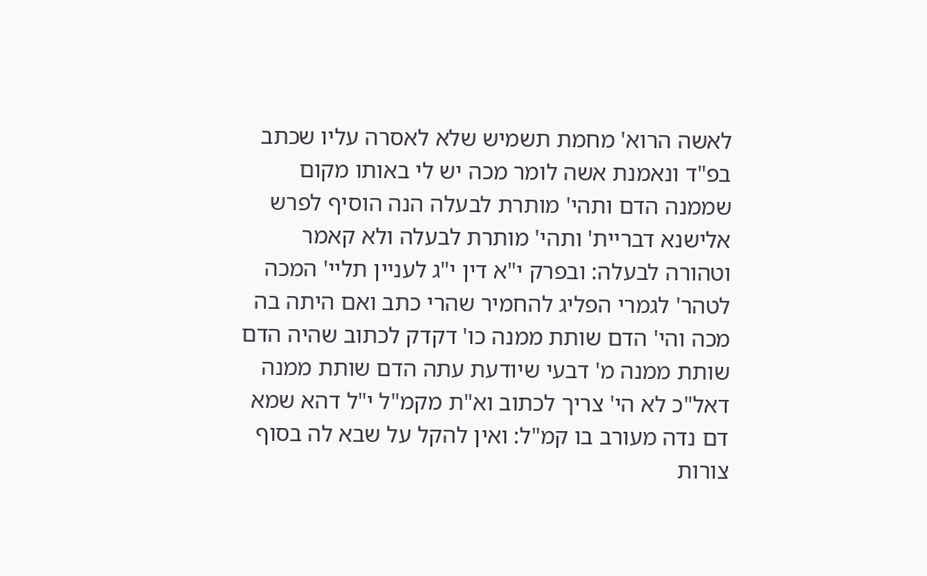לאשה הרוא' מחמת תשמיש שלא לאסרה עליו שכתב בפ"ד ונאמנת אשה לומר מכה יש לי באותו מקום שממנה הדם ותהי' מותרת לבעלה הנה הוסיף לפרש אלישנא דבריית' ותהי' מותרת לבעלה ולא קאמר וטהורה לבעלה: ובפרק י"א דין י"ג לעניין תליי' המכה לטהר' לגמרי הפליג להחמיר שהרי כתב ואם היתה בה מכה והי' הדם שותת ממנה כו' דקדק לכתוב שהיה הדם שותת ממנה מ' דבעי שיודעת עתה הדם שותת ממנה דאל"כ לא הי' צריך לכתוב וא"ת מקמ"ל י"ל דהא שמא דם נדה מעורב בו קמ"ל: ואין להקל על שבא לה בסוף צורות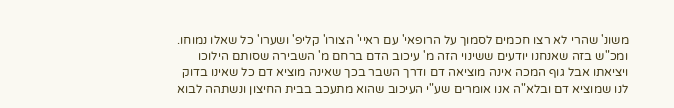משונ' שהרי לא רצו חכמים לסמוך על הרופאי' עם ראיי' הצורו' קליפ' ושערו' כל שאלו נמוחו. ומכ"ש בזה שאנחנו יודעים ששינוי הזה מ' עיכוב הדם ברחם מ' השבירה שסותם הילוכו ויציאתו אבל גוף המכה אינה מוציאה דם ודרך השבר בכך שאינה מוציא דם כל שאינו בדוק לנו שמוציא דם ובלא"ה אנו אומרים שע"י העיכוב שהוא מתעכב בבית החיצון ונשתהה לבוא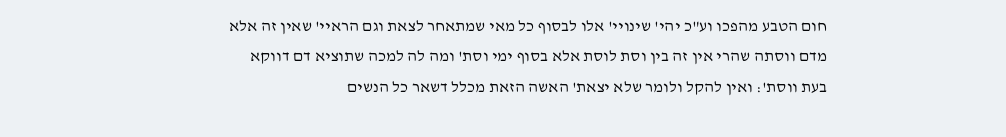חום הטבע מהפכו וע"כ יהי' שינויי' אלו לבסוף כל מאי שמתאחר לצאת וגם הראיי' שאין זה אלא מדם ווסתה שהרי אין זה בין וסת לוסת אלא בסוף ימי וסת' ומה לה למכה שתוציא דם דווקא בעת ווסת': ואין להקל ולומר שלא יצאת' האשה הזאת מכלל דשאר כל הנשים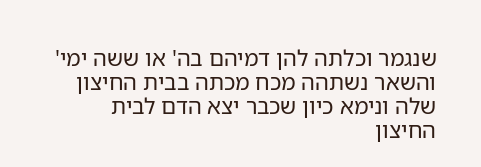שנגמר וכלתה להן דמיהם בה' או ששה ימי' והשאר נשתהה מכח מכתה בבית החיצון שלה ונימא כיון שכבר יצא הדם לבית החיצון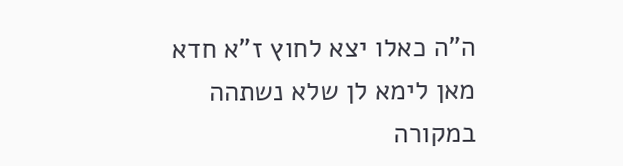ה"ה כאלו יצא לחוץ ז"א חדא מאן לימא לן שלא נשתהה במקורה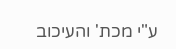ע"י מכת' והעיכוב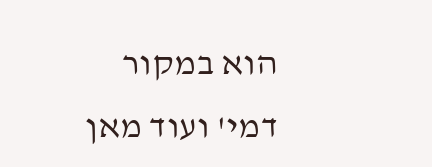הוא במקור דמי' ועוד מאן